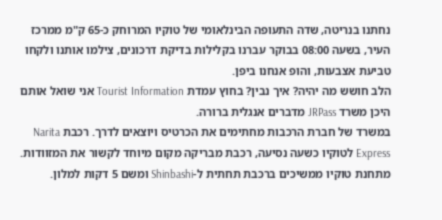נחתנו בנריטה, שדה התעופה הבינלאומי של טוקיו המרוחק כ-65 ק"מ ממרכז העיר, בשעה 08:00 בבוקר עברנו בקלילות בדיקת דרכונים, צילמו אותנו ולקחו טביעת אצבעות, והופ אנחנו ביפן.
הלב חושש מה יהיה? איך נבין? בחוץ עמדת Tourist Information אני שואל אותם היכן משרד JRPass מדברים אנגלית ברורה.
במשרד של חברת הרכבות מחתימים את הכרטיס ויוצאים לדרך. רכבת Narita Express לטוקיו כשעה נסיעה, רכבת מבריקה מקום מיוחד לקשור את המזוודות. מתחנת טוקיו ממשיכים ברכבת תחתית ל-Shinbashi ומשם 5 דקות למלון.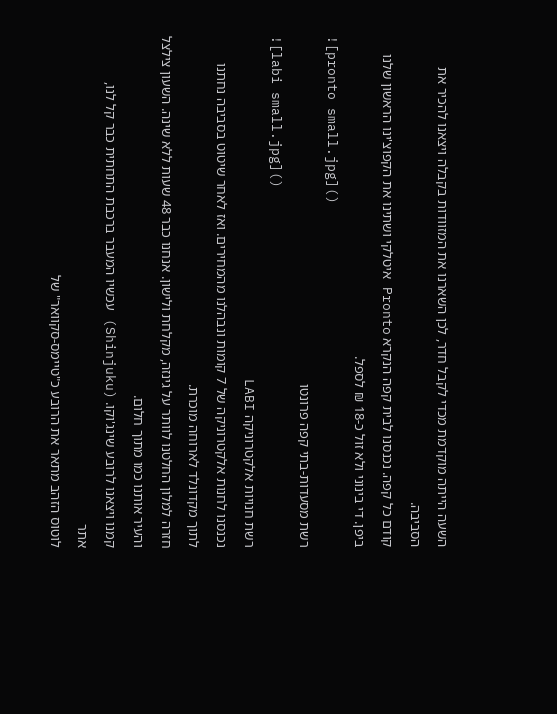השעה הייתה מוקדמת מכדי לקבל חדר, לכן השארנו את המזוודות בקבלה ויצאנו להכיר את הסביבה.
קודם כל קפה. נכנסנו לבית קפה הנקרא Pronto איטלקי ושתינו את הקפוצ'ינו הראשון שלנו ביפן. די בינוני ולא זול כ-18 ₪ לספל.
![pronto small.jpg]()
רשת מסעדות-בתי קפה פרונטו
![labi small.jpg]()
רשת חנויות אלקטרוניקה LABI
נכנסנו לחנות אלקטרוניקה של 7 קומות ונבהלנו מהמחירים. ואז לאחר שיטוט בסביבה נחתנו לתוך מקדונלד לארוחה מוכרת.
חזרה למלון החלטנו לוותר על גינזה, מקלחת ולישון. אנחנו כבר 48 שעות ללא שינה. השעון צילצל והעיר אותנו כמו מתוך חלום.
קמנו ויצאנו לרובע שינג'וקו. (Shinjuku) עכשיו המעבר ברכבת התחתית כבר קל לנו,
אתר
לוטוס הזהב מתאר את הרובע כ"טיימס-סקוואר" של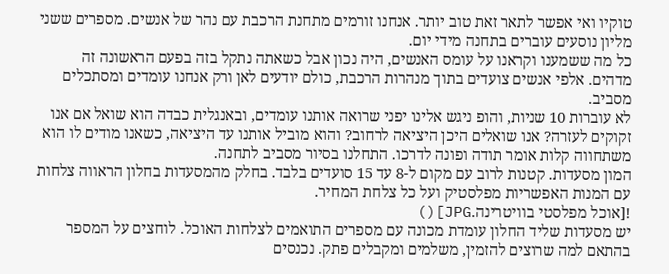טוקיו ואי אפשר לתאר זאת טוב יותר. אנחנו זורמים מתחנת הרכבת עם נהר של אנשים. מספרים ששני מליון נוסעים עוברים בתחנה מידי יום.
כל מה ששמענו וקראנו על עומס האנשים, היה נכון אבל כשאתה נתקל בזה בפעם הראשונה זה מדהים. אלפי אנשים צועדים בתוך מנהרות הרכבת, כולם יודעים לאן ורק אנחנו עומדים ומסתכלים מסביב.
לא עוברות 10 שניות, והופ ניגש אלינו יפני שרואה אותנו עומדים, ובאנגלית כבדה הוא שואל אם אנו זקוקים לעזרה? אנו שואלים היכן היציאה לרחוב? והוא מוביל אותנו עד היציאה, כשאנו מודים לו הוא משתחווה קלות אומר תודה ופונה לדרכו. התחלנו בסיור מסביב לתחנה.
המון מסעדות. קטנות לרוב עם מקום ל-8 עד 15 סועדים בלבד. בחלק מהמסעדות בחלון הראווה צלחות עם המנות האפשריות מפלסטיק ועל כל צלחת המחיר.
![אוכל מפלסטי בוויטרינה.JPG]()
יש מסעדות שליד החלון עומדת מכונה עם מספרים התואמים לצלחות האוכל. לוחצים על המספר בהתאם למה שרוצים להזמין, משלמים ומקבלים פתק. נכנסים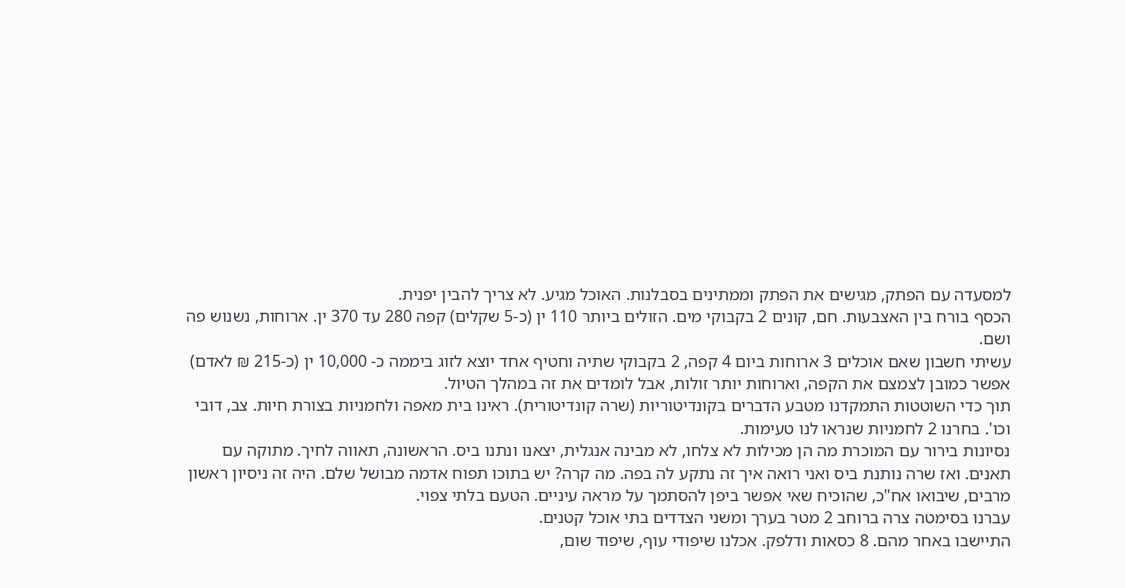למסעדה עם הפתק, מגישים את הפתק וממתינים בסבלנות. האוכל מגיע. לא צריך להבין יפנית.
הכסף בורח בין האצבעות. חם, קונים 2 בקבוקי מים. הזולים ביותר 110 ין (כ-5 שקלים) קפה 280 עד 370 ין. ארוחות, נשנוש פה ושם.
עשיתי חשבון שאם אוכלים 3 ארוחות ביום 4 קפה, 2 בקבוקי שתיה וחטיף אחד יוצא לזוג ביממה כ- 10,000 ין (כ-215 ₪ לאדם) אפשר כמובן לצמצם את הקפה, וארוחות יותר זולות, אבל לומדים את זה במהלך הטיול.
תוך כדי השוטטות התמקדנו מטבע הדברים בקונדיטוריות (שרה קונדיטורית). ראינו בית מאפה ולחמניות בצורת חיות. צב, דובי וכו'. בחרנו 2 לחמניות שנראו לנו טעימות.
נסיונות בירור עם המוכרת מה הן מכילות לא צלחו, לא מבינה אנגלית, יצאנו ונתנו ביס. הראשונה, תאווה לחיך. מתוקה עם תאנים. ואז שרה נותנת ביס ואני רואה איך זה נתקע לה בפה. מה קרה? יש בתוכו תפוח אדמה מבושל שלם. היה זה ניסיון ראשון מרבים, שיבואו אח"כ, שהוכיח שאי אפשר ביפן להסתמך על מראה עיניים. הטעם בלתי צפוי.
עברנו בסימטה צרה ברוחב 2 מטר בערך ומשני הצדדים בתי אוכל קטנים.
התיישבו באחר מהם. 8 כסאות ודלפק. אכלנו שיפודי עוף, שיפוד שום,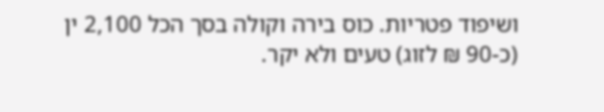ושיפוד פטריות. כוס בירה וקולה בסך הכל 2,100 ין (כ-90 ₪ לזוג) טעים ולא יקר.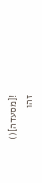![מסעדה]()
זהו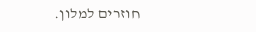חוזרים למלון.